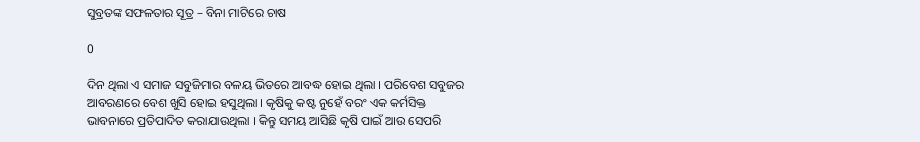ସୁବ୍ରତଙ୍କ ସଫଳତାର ସୂତ୍ର – ବିନା ମାଟିରେ ଚାଷ

0

ଦିନ ଥିଲା ଏ ସମାଜ ସବୁଜିମାର ବଳୟ ଭିତରେ ଆବଦ୍ଧ ହୋଇ ଥିଲା । ପରିବେଶ ସବୁଜର ଆବରଣରେ ବେଶ ଖୁସି ହୋଇ ହସୁଥିଲା । କୃଷିକୁ କଷ୍ଟ ନୁହେଁ ବରଂ ଏକ କର୍ମସିକ୍ତ ଭାବନାରେ ପ୍ରତିପାଦିତ କରାଯାଉଥିଲା । କିନ୍ତୁ ସମୟ ଆସିଛି କୃଷି ପାଇଁ ଆଉ ସେପରି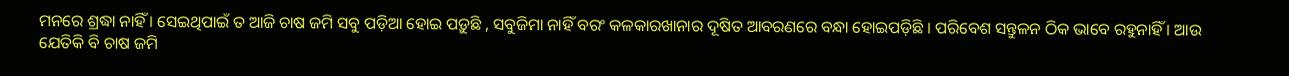ମନରେ ଶ୍ରଦ୍ଧା ନାହିଁ । ସେଇଥିପାଇଁ ତ ଆଜି ଚାଷ ଜମି ସବୁ ପଡ଼ିଆ ହୋଇ ପଡ଼ୁଛି , ସବୁଜିମା ନାହିଁ ବରଂ କଳକାରଖାନାର ଦୂଷିତ ଆବରଣରେ ବନ୍ଧା ହୋଇପଡ଼ିଛି । ପରିବେଶ ସନ୍ତୁଳନ ଠିକ ଭାବେ ରହୁନାହିଁ । ଆଉ ଯେତିକି ବି ଚାଷ ଜମି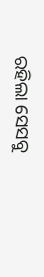ରହିଲା ସେସବୁ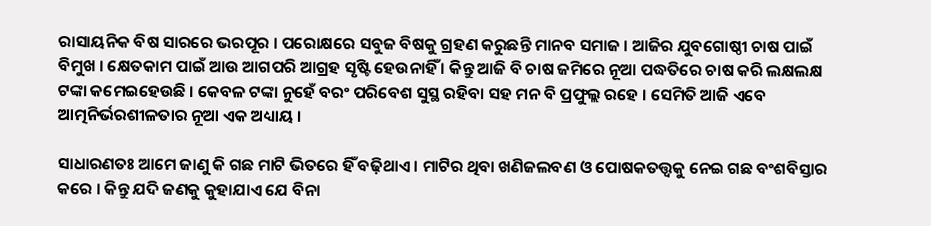ରାସାୟନିକ ବିଷ ସାରରେ ଭରପୂର । ପରୋକ୍ଷରେ ସବୁଜ ବିଷକୁ ଗ୍ରହଣ କରୁଛନ୍ତି ମାନବ ସମାଜ । ଆଜିର ଯୁବଗୋଷ୍ଠୀ ଚାଷ ପାଇଁ ବିମୁଖ । କ୍ଷେତକାମ ପାଇଁ ଆଉ ଆଗପରି ଆଗ୍ରହ ସୃଷ୍ଟି ହେଉନାହିଁ । କିନ୍ତୁ ଆଜି ବି ଚାଷ ଜମିରେ ନୂଆ ପଦ୍ଧତିରେ ଚାଷ କରି ଲକ୍ଷଲକ୍ଷ ଟଙ୍କା କମେଇହେଉଛି । କେବଳ ଟଙ୍କା ନୁହେଁ ବରଂ ପରିବେଶ ସୁସ୍ଥ ରହିବା ସହ ମନ ବି ପ୍ରଫୁଲ୍ଲ ରହେ । ସେମିତି ଆଜି ଏବେ ଆତ୍ମନିର୍ଭରଶୀଳତାର ନୂଆ ଏକ ଅଧ୍ୟାୟ ।

ସାଧାରଣତଃ ଆମେ ଜାଣୁ କି ଗଛ ମାଟି ଭିତରେ ହିଁ ବଢ଼ିଥାଏ । ମାଟିର ଥିବା ଖଣିଜଲବଣ ଓ ପୋଷକତତ୍ତ୍ୱକୁ ନେଇ ଗଛ ବଂଶବିସ୍ତାର କରେ । କିନ୍ତୁ ଯଦି ଜଣକୁ କୁହାଯାଏ ଯେ ବିନା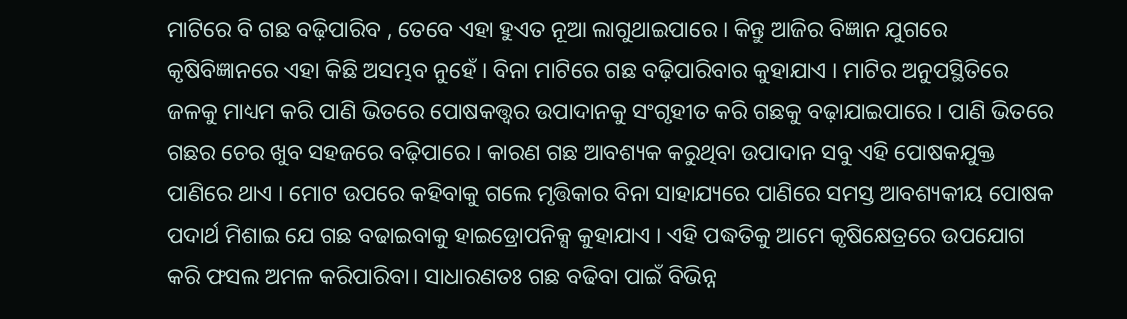ମାଟିରେ ବି ଗଛ ବଢ଼ିପାରିବ , ତେବେ ଏହା ହୁଏତ ନୂଆ ଲାଗୁଥାଇପାରେ । କିନ୍ତୁ ଆଜିର ବିଜ୍ଞାନ ଯୁଗରେ କୃଷିବିଜ୍ଞାନରେ ଏହା କିଛି ଅସମ୍ଭବ ନୁହେଁ । ବିନା ମାଟିରେ ଗଛ ବଢ଼ିପାରିବାର କୁହାଯାଏ । ମାଟିର ଅନୁପସ୍ଥିତିରେ ଜଳକୁ ମାଧ୍ୟମ କରି ପାଣି ଭିତରେ ପୋଷକତ୍ତ୍ୱର ଉପାଦାନକୁ ସଂଗୃହୀତ କରି ଗଛକୁ ବଢ଼ାଯାଇପାରେ । ପାଣି ଭିତରେ ଗଛର ଚେର ଖୁବ ସହଜରେ ବଢ଼ିପାରେ । କାରଣ ଗଛ ଆବଶ୍ୟକ କରୁଥିବା ଉପାଦାନ ସବୁ ଏହି ପୋଷକଯୁକ୍ତ ପାଣିରେ ଥାଏ । ମୋଟ ଉପରେ କହିବାକୁ ଗଲେ ମୃତ୍ତିକାର ବିନା ସାହାଯ୍ୟରେ ପାଣିରେ ସମସ୍ତ ଆବଶ୍ୟକୀୟ ପୋଷକ ପଦାର୍ଥ ମିଶାଇ ଯେ ଗଛ ବଢାଇବାକୁ ହାଇଡ୍ରୋପନିକ୍ସ କୁହାଯାଏ । ଏହି ପଦ୍ଧତିକୁ ଆମେ କୃଷିକ୍ଷେତ୍ରରେ ଉପଯୋଗ କରି ଫସଲ ଅମଳ କରିପାରିବା। ସାଧାରଣତଃ ଗଛ ବଢିବା ପାଇଁ ବିଭିନ୍ନ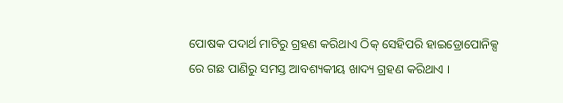ପୋଷକ ପଦାର୍ଥ ମାଟିରୁ ଗ୍ରହଣ କରିଥାଏ ଠିକ୍‌ ସେହିପରି ହାଇଡ୍ରୋପୋନିକ୍ସ ରେ ଗଛ ପାଣିରୁ ସମସ୍ତ ଆବଶ୍ୟକୀୟ ଖାଦ୍ୟ ଗ୍ରହଣ କରିଥାଏ ।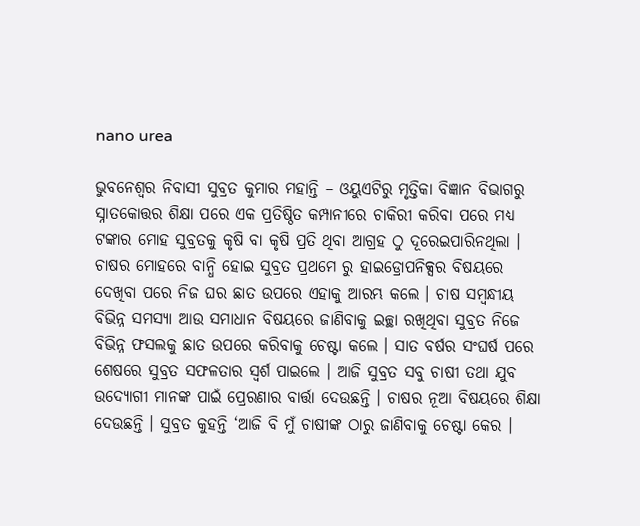nano urea

ଭୁବନେଶ୍ୱର ନିବାସୀ ସୁବ୍ରତ କୁମାର ମହାନ୍ତି – ଓୟୁଏଟିରୁ ମୃତ୍ତିକା ବିଜ୍ଞାନ ବିଭାଗରୁ ସ୍ନାତକୋତ୍ତର ଶିକ୍ଷା ପରେ ଏକ ପ୍ରତିଷ୍ଠିତ କମ୍ପାନୀରେ ଚାକିରୀ କରିବା ପରେ ମଧ୍ୟ ଟଙ୍କାର ମୋହ ସୁବ୍ରତକୁ କୃଷି ବା କୃଷି ପ୍ରତି ଥିବା ଆଗ୍ରହ ଠୁ ଦୂରେଇପାରିନଥିଲା । ଚାଷର ମୋହରେ ବାନ୍ଧି ହୋଇ ସୁବ୍ରତ ପ୍ରଥମେ ରୁ ହାଇଡ୍ରୋପନିକ୍ସର ବିଷୟରେ ଦେଖିବା ପରେ ନିଜ ଘର ଛାତ ଉପରେ ଏହାକୁ ଆରମ୍ଭ କଲେ । ଚାଷ ସମ୍ବନ୍ଧୀୟ ବିଭିନ୍ନ ସମସ୍ୟା ଆଉ ସମାଧାନ ବିଷୟରେ ଜାଣିବାକୁ ଇଚ୍ଛା ରଖିଥିବା ସୁବ୍ରତ ନିଜେ ବିଭିନ୍ନ ଫସଲକୁ ଛାତ ଉପରେ କରିବାକୁ ଚେଷ୍ଟା କଲେ । ସାତ ବର୍ଷର ସଂଘର୍ଷ ପରେ ଶେଷରେ ସୁବ୍ରତ ସଫଳତାର ସ୍ୱର୍ଶ ପାଇଲେ । ଆଜି ସୁବ୍ରତ ସବୁ ଚାଷୀ ତଥା ଯୁବ ଉଦ୍ୟୋଗୀ ମାନଙ୍କ ପାଇଁ ପ୍ରେରଣାର ବାର୍ତ୍ତା ଦେଉଛନ୍ତି । ଚାଷର ନୂଆ ବିଷୟରେ ଶିକ୍ଷା ଦେଉଛନ୍ତି । ସୁବ୍ରତ କୁହନ୍ତି ‘ଆଜି ବି ମୁଁ ଚାଷୀଙ୍କ ଠାରୁ ଜାଣିବାକୁ ଚେଷ୍ଟା କେର ।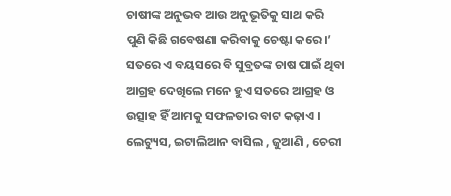ଚାଷୀଙ୍କ ଅନୁଭବ ଆଉ ଅନୁଭୂତିକୁ ସାଥ କରି ପୁଣି କିଛି ଗବେଷଣା କରିବାକୁ ଚେଷ୍ଟା କରେ।’ ସତରେ ଏ ବୟସରେ ବି ସୁବ୍ରତଙ୍କ ଚାଷ ପାଇଁ ଥିବା ଆଗ୍ରହ ଦେଖିଲେ ମନେ ହୁଏ ସତରେ ଆଗ୍ରହ ଓ ଉତ୍ସାହ ହିଁ ଆମକୁ ସଫଳତାର ବାଟ କଢ଼ାଏ । ଲେଟ୍ୟୁସ, ଇଟାଲିଆନ ବାସିଲ , ଜୁଆଣି , ଚେରୀ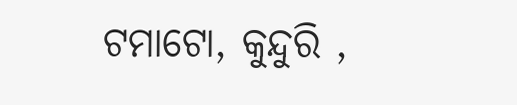ଟମାଟୋ, କୁନ୍ଦୁରି ,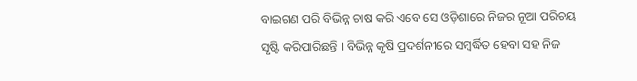ବାଇଗଣ ପରି ବିଭିନ୍ନ ଚାଷ କରି ଏବେ ସେ ଓଡ଼ିଶାରେ ନିଜର ନୂଆ ପରିଚୟ ସୃଷ୍ଟି କରିପାରିଛନ୍ତି । ବିଭିନ୍ନ କୃଷି ପ୍ରଦର୍ଶନୀରେ ସମ୍ବର୍ଦ୍ଧିତ ହେବା ସହ ନିଜ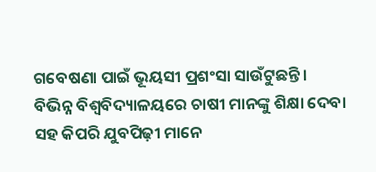ଗବେଷଣା ପାଇଁ ଭୂୟସୀ ପ୍ରଶଂସା ସାଉଁଟୁଛନ୍ତି ।
ବିଭିନ୍ନ ବିଶ୍ୱବିଦ୍ୟାଳୟରେ ଚାଷୀ ମାନଙ୍କୁ ଶିକ୍ଷା ଦେବା ସହ କିପରି ଯୁବପିଢ଼ୀ ମାନେ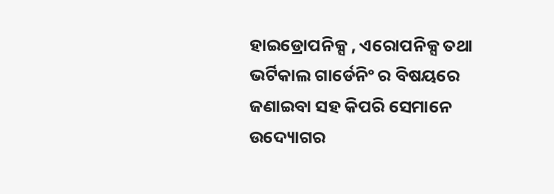ହାଇଡ୍ରୋପନିକ୍ସ , ଏରୋପନିକ୍ସ ତଥା ଭର୍ଟିକାଲ ଗାର୍ଡେନିଂ ର ବିଷୟରେ ଜଣାଇବା ସହ କିପରି ସେମାନେ ଉଦ୍ୟୋଗର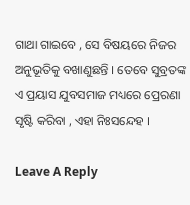ଗାଥା ଗାଇବେ , ସେ ବିଷୟରେ ନିଜର ଅନୁଭୂତିକୁ ବଖାଣୁଛନ୍ତି । ତେବେ ସୁବ୍ରତଙ୍କ ଏ ପ୍ରୟାସ ଯୁବସମାଜ ମଧ୍ୟରେ ପ୍ରେରଣା ସୃଷ୍ଟି କରିବା , ଏହା ନିଃସନ୍ଦେହ ।

Leave A Reply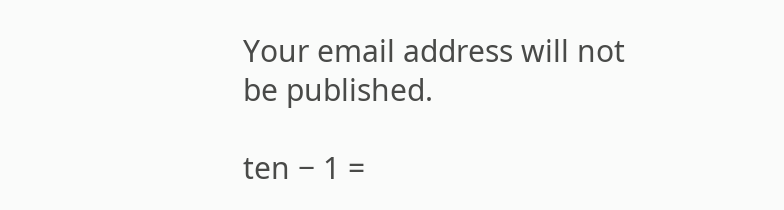Your email address will not be published.

ten − 1 =